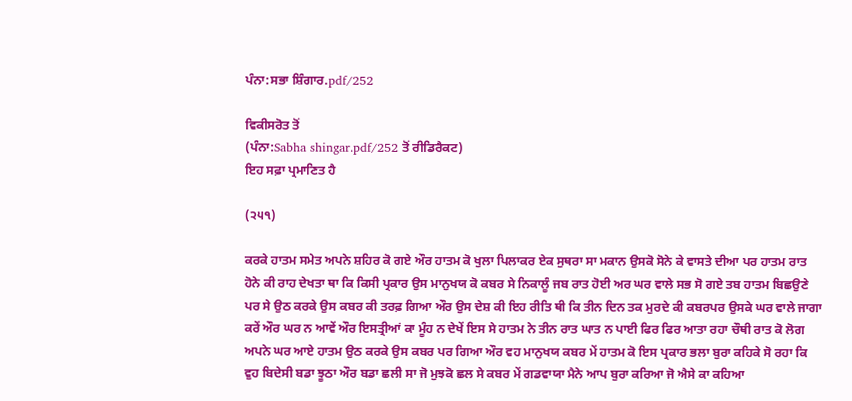ਪੰਨਾ:ਸਭਾ ਸ਼ਿੰਗਾਰ.pdf/252

ਵਿਕੀਸਰੋਤ ਤੋਂ
(ਪੰਨਾ:Sabha shingar.pdf/252 ਤੋਂ ਰੀਡਿਰੈਕਟ)
ਇਹ ਸਫ਼ਾ ਪ੍ਰਮਾਣਿਤ ਹੈ

(੨੫੧)

ਕਰਕੇ ਹਾਤਮ ਸਮੇਤ ਅਪਨੇ ਸ਼ਹਿਰ ਕੋ ਗਏ ਔਰ ਹਾਤਮ ਕੋ ਖੁਲਾ ਪਿਲਾਕਰ ਏਕ ਸੁਥਰਾ ਸਾ ਮਕਾਨ ਉਸਕੋ ਸੋਨੇ ਕੇ ਵਾਸਤੇ ਦੀਆ ਪਰ ਹਾਤਮ ਰਾਤ ਹੋਨੇ ਕੀ ਰਾਹ ਦੇਖਤਾ ਥਾ ਕਿ ਕਿਸੀ ਪ੍ਰਕਾਰ ਉਸ ਮਾਨੁਖਯ ਕੋ ਕਬਰ ਸੇ ਨਿਕਾਲੂੰ ਜਬ ਰਾਤ ਹੋਈ ਅਰ ਘਰ ਵਾਲੇ ਸਭ ਸੋ ਗਏ ਤਬ ਹਾਤਮ ਬਿਛਉਣੇ ਪਰ ਸੇ ਉਠ ਕਰਕੇ ਉਸ ਕਬਰ ਕੀ ਤਰਫ਼ ਗਿਆ ਔਰ ਉਸ ਦੇਸ਼ ਕੀ ਇਹ ਰੀਤਿ ਥੀ ਕਿ ਤੀਨ ਦਿਨ ਤਕ ਮੁਰਦੇ ਕੀ ਕਬਰਪਰ ਉਸਕੇ ਘਰ ਵਾਲੇ ਜਾਗਾ ਕਰੇਂ ਔਰ ਘਰ ਨ ਆਵੇਂ ਔਰ ਇਸਤ੍ਰੀਆਂ ਕਾ ਮੂੰਹ ਨ ਦੇਖੇਂ ਇਸ ਸੇ ਹਾਤਮ ਨੇ ਤੀਨ ਰਾਤ ਘਾਤ ਨ ਪਾਈ ਫਿਰ ਫਿਰ ਆਤਾ ਰਹਾ ਚੌਥੀ ਰਾਤ ਕੋ ਲੋਗ ਅਪਨੇ ਘਰ ਆਏ ਹਾਤਮ ਉਠ ਕਰਕੇ ਉਸ ਕਬਰ ਪਰ ਗਿਆ ਔਰ ਵਹ ਮਾਨੁਖਯ ਕਬਰ ਮੇਂ ਹਾਤਮ ਕੋ ਇਸ ਪ੍ਰਕਾਰ ਭਲਾ ਬੁਰਾ ਕਹਿਕੇ ਸੋ ਰਹਾ ਕਿ ਵੁਹ ਬਿਦੇਸੀ ਬਡਾ ਝੂਠਾ ਔਰ ਬਡਾ ਛਲੀ ਸਾ ਜੋ ਮੁਝਕੋ ਛਲ ਸੇ ਕਬਰ ਮੇਂ ਗਡਵਾਯਾ ਮੈਨੇ ਆਪ ਬੁਰਾ ਕਰਿਆ ਜੋ ਐਸੇ ਕਾ ਕਹਿਆ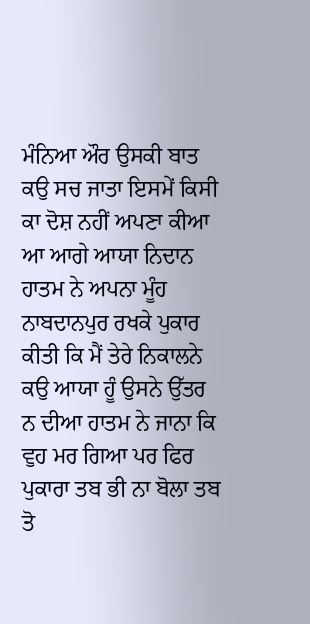ਮੰਨਿਆ ਔਰ ਉਸਕੀ ਬਾਤ ਕਉ ਸਚ ਜਾਤਾ ਇਸਮੇਂ ਕਿਸੀ ਕਾ ਦੋਸ਼ ਨਹੀਂ ਅਪਣਾ ਕੀਆ ਆ ਆਗੇ ਆਯਾ ਨਿਦਾਨ ਹਾਤਮ ਨੇ ਅਪਨਾ ਮੂੰਹ ਨਾਬਦਾਨਪੁਰ ਰਖਕੇ ਪੁਕਾਰ ਕੀਤੀ ਕਿ ਮੈਂ ਤੇਰੇ ਨਿਕਾਲਨੇ ਕਉ ਆਯਾ ਹੂੰ ਉਸਨੇ ਉੱਤਰ ਨ ਦੀਆ ਹਾਤਮ ਨੇ ਜਾਨਾ ਕਿ ਵੁਹ ਮਰ ਗਿਆ ਪਰ ਫਿਰ ਪੁਕਾਰਾ ਤਬ ਭੀ ਨਾ ਬੋਲਾ ਤਬ ਤੋ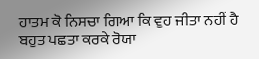ਹਾਤਮ ਕੋ ਨਿਸਚਾ ਗਿਆ ਕਿ ਵੁਹ ਜੀਤਾ ਨਹੀਂ ਹੈ ਬਹੁਤ ਪਛਤਾ ਕਰਕੇ ਰੋਯਾ